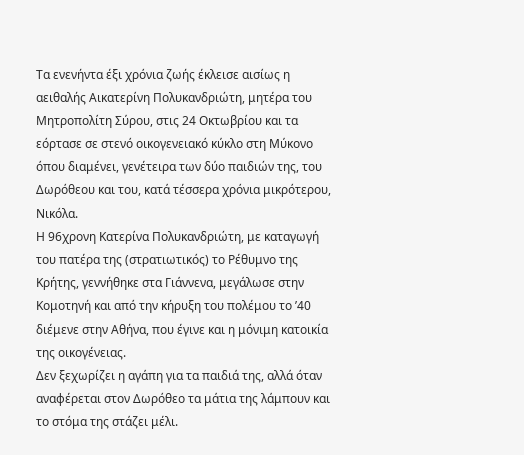Τα ενενήντα έξι χρόνια ζωής έκλεισε αισίως η αειθαλής Αικατερίνη Πολυκανδριώτη, μητέρα του Μητροπολίτη Σύρου, στις 24 Οκτωβρίου και τα εόρτασε σε στενό οικογενειακό κύκλο στη Μύκονο όπου διαμένει, γενέτειρα των δύο παιδιών της, του Δωρόθεου και του, κατά τέσσερα χρόνια μικρότερου, Νικόλα.
Η 96χρονη Κατερίνα Πολυκανδριώτη, με καταγωγή του πατέρα της (στρατιωτικός) το Ρέθυμνο της Κρήτης, γεννήθηκε στα Γιάννενα, μεγάλωσε στην Κομοτηνή και από την κήρυξη του πολέμου το ’40 διέμενε στην Αθήνα, που έγινε και η μόνιμη κατοικία της οικογένειας.
Δεν ξεχωρίζει η αγάπη για τα παιδιά της, αλλά όταν αναφέρεται στον Δωρόθεο τα μάτια της λάμπουν και το στόμα της στάζει μέλι.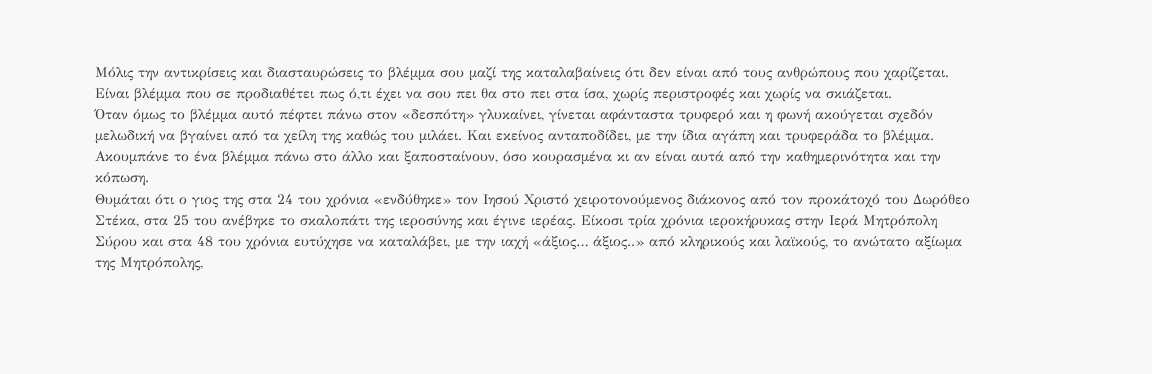Μόλις την αντικρίσεις και διασταυρώσεις το βλέμμα σου μαζί της καταλαβαίνεις ότι δεν είναι από τους ανθρώπους που χαρίζεται. Είναι βλέμμα που σε προδιαθέτει πως ό,τι έχει να σου πει θα στο πει στα ίσα, χωρίς περιστροφές και χωρίς να σκιάζεται.
Όταν όμως το βλέμμα αυτό πέφτει πάνω στον «δεσπότη» γλυκαίνει, γίνεται αφάνταστα τρυφερό και η φωνή ακούγεται σχεδόν μελωδική να βγαίνει από τα χείλη της καθώς του μιλάει. Και εκείνος ανταποδίδει, με την ίδια αγάπη και τρυφεράδα το βλέμμα. Ακουμπάνε το ένα βλέμμα πάνω στο άλλο και ξαποσταίνουν, όσο κουρασμένα κι αν είναι αυτά από την καθημερινότητα και την κόπωση.
Θυμάται ότι ο γιος της στα 24 του χρόνια «ενδύθηκε» τον Ιησού Χριστό χειροτονούμενος διάκονος από τον προκάτοχό του Δωρόθεο Στέκα, στα 25 του ανέβηκε το σκαλοπάτι της ιεροσύνης και έγινε ιερέας. Είκοσι τρία χρόνια ιεροκήρυκας στην Ιερά Μητρόπολη Σύρου και στα 48 του χρόνια ευτύχησε να καταλάβει, με την ιαχή «άξιος… άξιος..» από κληρικούς και λαϊκούς, το ανώτατο αξίωμα της Μητρόπολης,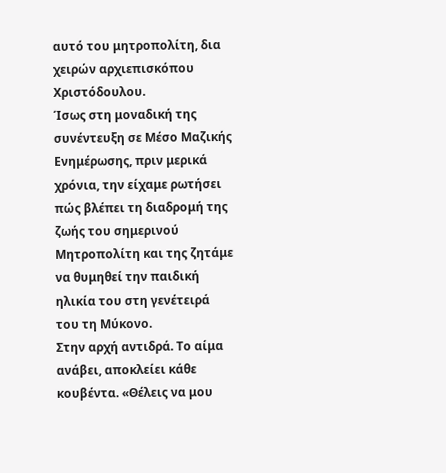αυτό του μητροπολίτη, δια χειρών αρχιεπισκόπου Χριστόδουλου.
Ίσως στη μοναδική της συνέντευξη σε Μέσο Μαζικής Ενημέρωσης, πριν μερικά χρόνια, την είχαμε ρωτήσει πώς βλέπει τη διαδρομή της ζωής του σημερινού Μητροπολίτη και της ζητάμε να θυμηθεί την παιδική ηλικία του στη γενέτειρά του τη Μύκονο.
Στην αρχή αντιδρά. Το αίμα ανάβει, αποκλείει κάθε κουβέντα. «Θέλεις να μου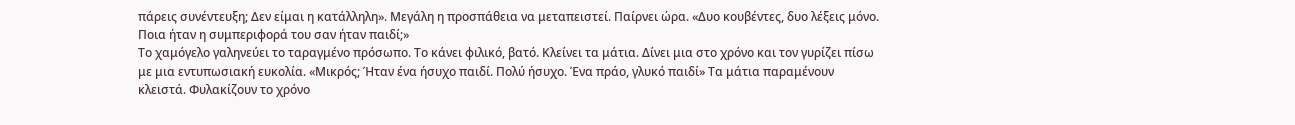πάρεις συνέντευξη; Δεν είμαι η κατάλληλη». Μεγάλη η προσπάθεια να μεταπειστεί. Παίρνει ώρα. «Δυο κουβέντες, δυο λέξεις μόνο. Ποια ήταν η συμπεριφορά του σαν ήταν παιδί;»
Το χαμόγελο γαληνεύει το ταραγμένο πρόσωπο. Το κάνει φιλικό, βατό. Κλείνει τα μάτια. Δίνει μια στο χρόνο και τον γυρίζει πίσω με μια εντυπωσιακή ευκολία. «Μικρός; Ήταν ένα ήσυχο παιδί. Πολύ ήσυχο. Ένα πράο, γλυκό παιδί» Τα μάτια παραμένουν κλειστά. Φυλακίζουν το χρόνο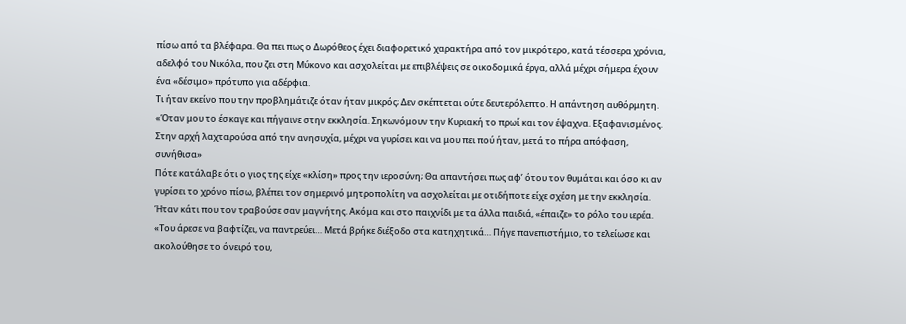πίσω από τα βλέφαρα. Θα πει πως ο Δωρόθεος έχει διαφορετικό χαρακτήρα από τον μικρότερο, κατά τέσσερα χρόνια, αδελφό του Νικόλα, που ζει στη Μύκονο και ασχολείται με επιβλέψεις σε οικοδομικά έργα, αλλά μέχρι σήμερα έχουν ένα «δέσιμο» πρότυπο για αδέρφια.
Τι ήταν εκείνο που την προβλημάτιζε όταν ήταν μικρός; Δεν σκέπτεται ούτε δευτερόλεπτο. Η απάντηση αυθόρμητη. «Όταν μου το έσκαγε και πήγαινε στην εκκλησία. Σηκωνόμουν την Κυριακή το πρωί και τον έψαχνα. Εξαφανισμένος. Στην αρχή λαχταρούσα από την ανησυχία, μέχρι να γυρίσει και να μου πει πού ήταν, μετά το πήρα απόφαση, συνήθισα»
Πότε κατάλαβε ότι ο γιος της είχε «κλίση» προς την ιεροσύνη; Θα απαντήσει πως αφ’ ότου τον θυμάται και όσο κι αν γυρίσει το χρόνο πίσω, βλέπει τον σημερινό μητροπολίτη να ασχολείται με οτιδήποτε είχε σχέση με την εκκλησία. Ήταν κάτι που τον τραβούσε σαν μαγνήτης. Ακόμα και στο παιχνίδι με τα άλλα παιδιά, «έπαιζε» το ρόλο του ιερέα. «Του άρεσε να βαφτίζει, να παντρεύει… Μετά βρήκε διέξοδο στα κατηχητικά… Πήγε πανεπιστήμιο, το τελείωσε και ακολούθησε το όνειρό του,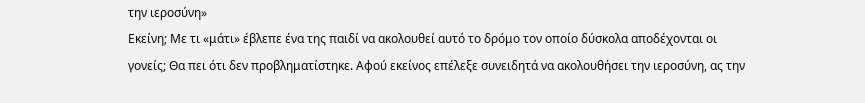την ιεροσύνη»
Εκείνη; Με τι «μάτι» έβλεπε ένα της παιδί να ακολουθεί αυτό το δρόμο τον οποίο δύσκολα αποδέχονται οι γονείς; Θα πει ότι δεν προβληματίστηκε. Αφού εκείνος επέλεξε συνειδητά να ακολουθήσει την ιεροσύνη, ας την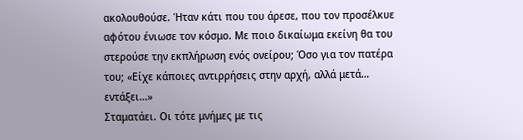ακολουθούσε. Ήταν κάτι που του άρεσε, που τον προσέλκυε αφότου ένιωσε τον κόσμο. Με ποιο δικαίωμα εκείνη θα του στερούσε την εκπλήρωση ενός ονείρου; Όσο για τον πατέρα του; «Είχε κάποιες αντιρρήσεις στην αρχή, αλλά μετά… εντάξει…»
Σταματάει. Οι τότε μνήμες με τις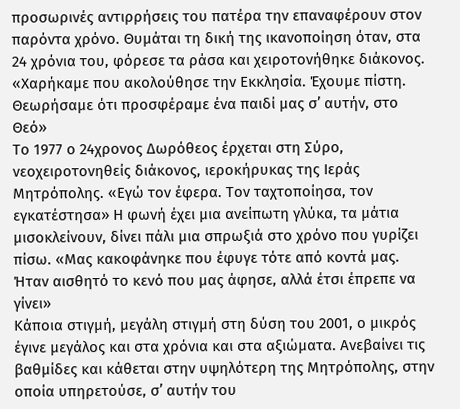προσωρινές αντιρρήσεις του πατέρα την επαναφέρουν στον παρόντα χρόνο. Θυμάται τη δική της ικανοποίηση όταν, στα 24 χρόνια του, φόρεσε τα ράσα και χειροτονήθηκε διάκονος. «Χαρήκαμε που ακολούθησε την Εκκλησία. Έχουμε πίστη. Θεωρήσαμε ότι προσφέραμε ένα παιδί μας σ’ αυτήν, στο Θεό»
Το 1977 ο 24χρονος Δωρόθεος έρχεται στη Σύρο, νεοχειροτονηθείς διάκονος, ιεροκήρυκας της Ιεράς Μητρόπολης. «Εγώ τον έφερα. Τον ταχτοποίησα, τον εγκατέστησα» Η φωνή έχει μια ανείπωτη γλύκα, τα μάτια μισοκλείνουν, δίνει πάλι μια σπρωξιά στο χρόνο που γυρίζει πίσω. «Μας κακοφάνηκε που έφυγε τότε από κοντά μας. Ήταν αισθητό το κενό που μας άφησε, αλλά έτσι έπρεπε να γίνει»
Κάποια στιγμή, μεγάλη στιγμή στη δύση του 2001, ο μικρός έγινε μεγάλος και στα χρόνια και στα αξιώματα. Ανεβαίνει τις βαθμίδες και κάθεται στην υψηλότερη της Μητρόπολης, στην οποία υπηρετούσε, σ’ αυτήν του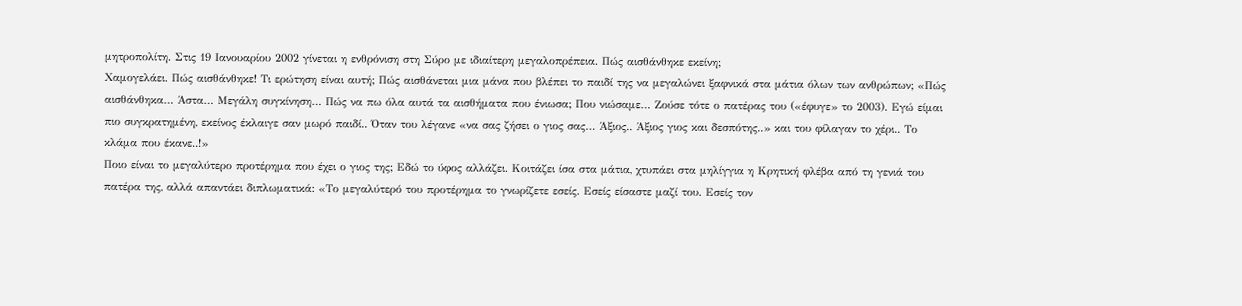μητροπολίτη. Στις 19 Ιανουαρίου 2002 γίνεται η ενθρόνιση στη Σύρο με ιδιαίτερη μεγαλοπρέπεια. Πώς αισθάνθηκε εκείνη;
Χαμογελάει. Πώς αισθάνθηκε! Τι ερώτηση είναι αυτή; Πώς αισθάνεται μια μάνα που βλέπει το παιδί της να μεγαλώνει ξαφνικά στα μάτια όλων των ανθρώπων; «Πώς αισθάνθηκα… Άστα… Μεγάλη συγκίνηση… Πώς να πω όλα αυτά τα αισθήματα που ένιωσα; Που νιώσαμε… Ζούσε τότε ο πατέρας του («έφυγε» το 2003). Εγώ είμαι πιο συγκρατημένη, εκείνος έκλαιγε σαν μωρό παιδί.. Όταν του λέγανε «να σας ζήσει ο γιος σας… Άξιος.. Άξιος γιος και δεσπότης..» και του φίλαγαν το χέρι.. Το κλάμα που έκανε..!»
Ποιο είναι το μεγαλύτερο προτέρημα που έχει ο γιος της; Εδώ το ύφος αλλάζει. Κοιτάζει ίσα στα μάτια, χτυπάει στα μηλίγγια η Κρητική φλέβα από τη γενιά του πατέρα της, αλλά απαντάει διπλωματικά: «Το μεγαλύτερό του προτέρημα το γνωρίζετε εσείς. Εσείς είσαστε μαζί του. Εσείς τον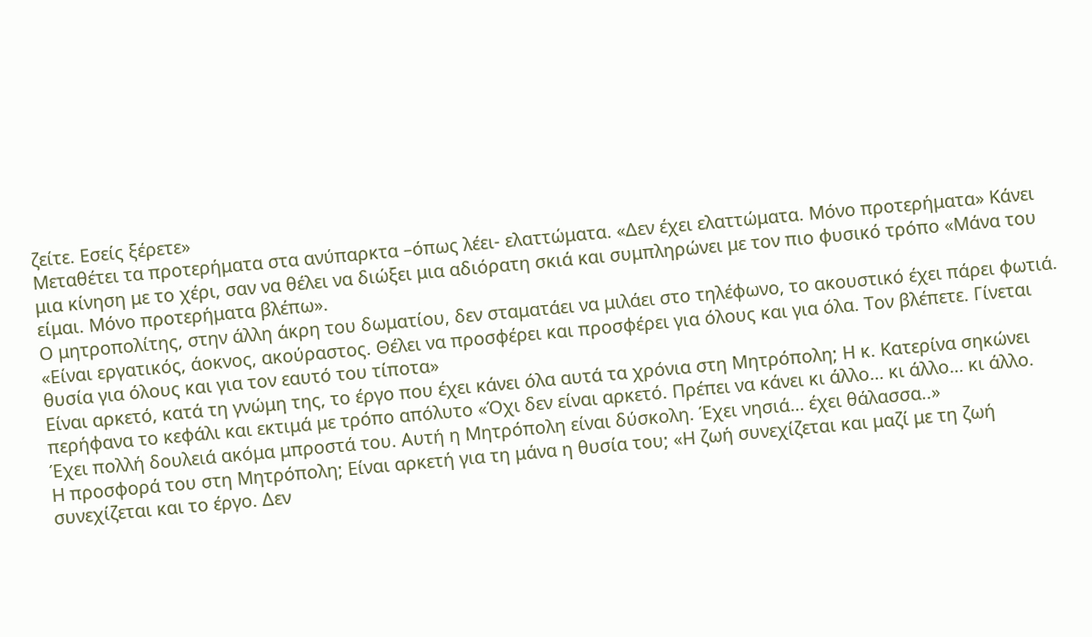ζείτε. Εσείς ξέρετε»
Μεταθέτει τα προτερήματα στα ανύπαρκτα –όπως λέει- ελαττώματα. «Δεν έχει ελαττώματα. Μόνο προτερήματα» Κάνει μια κίνηση με το χέρι, σαν να θέλει να διώξει μια αδιόρατη σκιά και συμπληρώνει με τον πιο φυσικό τρόπο «Μάνα του είμαι. Μόνο προτερήματα βλέπω».
Ο μητροπολίτης, στην άλλη άκρη του δωματίου, δεν σταματάει να μιλάει στο τηλέφωνο, το ακουστικό έχει πάρει φωτιά.
«Είναι εργατικός, άοκνος, ακούραστος. Θέλει να προσφέρει και προσφέρει για όλους και για όλα. Τον βλέπετε. Γίνεται θυσία για όλους και για τον εαυτό του τίποτα»
Είναι αρκετό, κατά τη γνώμη της, το έργο που έχει κάνει όλα αυτά τα χρόνια στη Μητρόπολη; Η κ. Κατερίνα σηκώνει περήφανα το κεφάλι και εκτιμά με τρόπο απόλυτο «Όχι δεν είναι αρκετό. Πρέπει να κάνει κι άλλο… κι άλλο… κι άλλο. Έχει πολλή δουλειά ακόμα μπροστά του. Αυτή η Μητρόπολη είναι δύσκολη. Έχει νησιά… έχει θάλασσα..»
Η προσφορά του στη Μητρόπολη; Είναι αρκετή για τη μάνα η θυσία του; «Η ζωή συνεχίζεται και μαζί με τη ζωή συνεχίζεται και το έργο. Δεν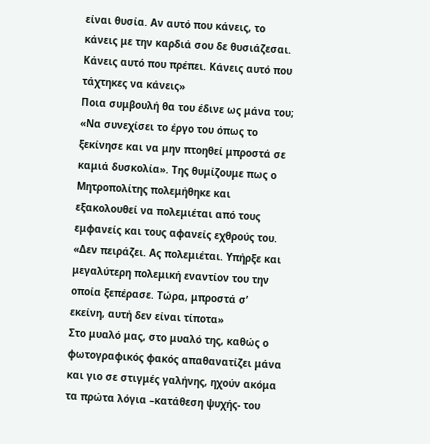είναι θυσία. Αν αυτό που κάνεις, το κάνεις με την καρδιά σου δε θυσιάζεσαι. Κάνεις αυτό που πρέπει. Κάνεις αυτό που τάχτηκες να κάνεις»
Ποια συμβουλή θα του έδινε ως μάνα του; «Να συνεχίσει το έργο του όπως το ξεκίνησε και να μην πτοηθεί μπροστά σε καμιά δυσκολία». Της θυμίζουμε πως ο Μητροπολίτης πολεμήθηκε και εξακολουθεί να πολεμιέται από τους εμφανείς και τους αφανείς εχθρούς του. «Δεν πειράζει. Ας πολεμιέται. Υπήρξε και μεγαλύτερη πολεμική εναντίον του την οποία ξεπέρασε. Τώρα, μπροστά σ’ εκείνη, αυτή δεν είναι τίποτα»
Στο μυαλό μας, στο μυαλό της, καθώς ο φωτογραφικός φακός απαθανατίζει μάνα και γιο σε στιγμές γαλήνης, ηχούν ακόμα τα πρώτα λόγια –κατάθεση ψυχής- του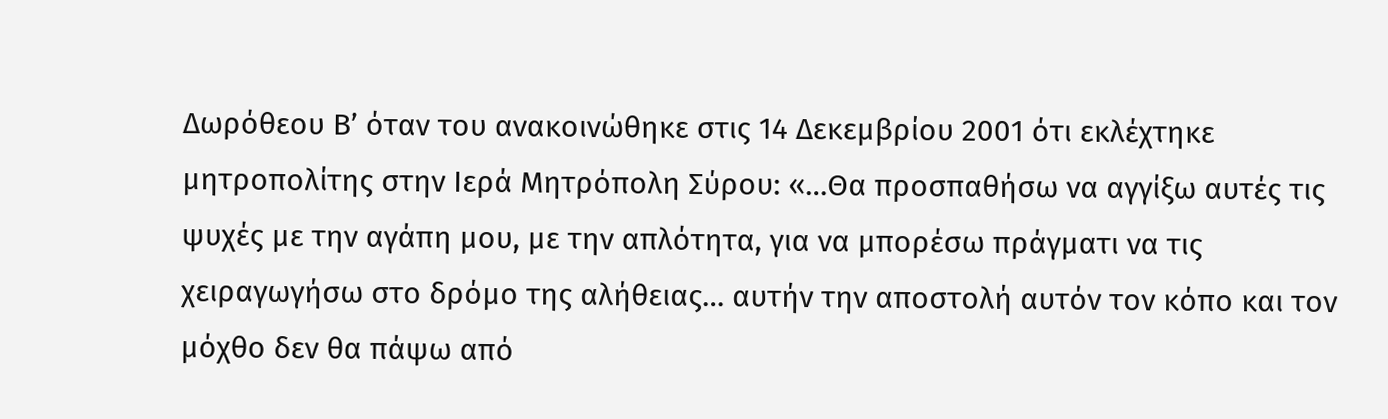Δωρόθεου Β’ όταν του ανακοινώθηκε στις 14 Δεκεμβρίου 2001 ότι εκλέχτηκε μητροπολίτης στην Ιερά Μητρόπολη Σύρου: «…Θα προσπαθήσω να αγγίξω αυτές τις ψυχές με την αγάπη μου, με την απλότητα, για να μπορέσω πράγματι να τις χειραγωγήσω στο δρόμο της αλήθειας… αυτήν την αποστολή αυτόν τον κόπο και τον μόχθο δεν θα πάψω από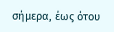σήμερα, έως ότου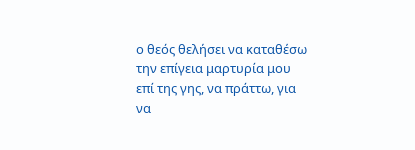ο θεός θελήσει να καταθέσω την επίγεια μαρτυρία μου επί της γης, να πράττω, για να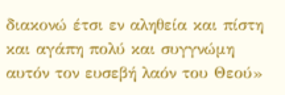διακονώ έτσι εν αληθεία και πίστη και αγάπη πολύ και συγγνώμη αυτόν τον ευσεβή λαόν του Θεού»